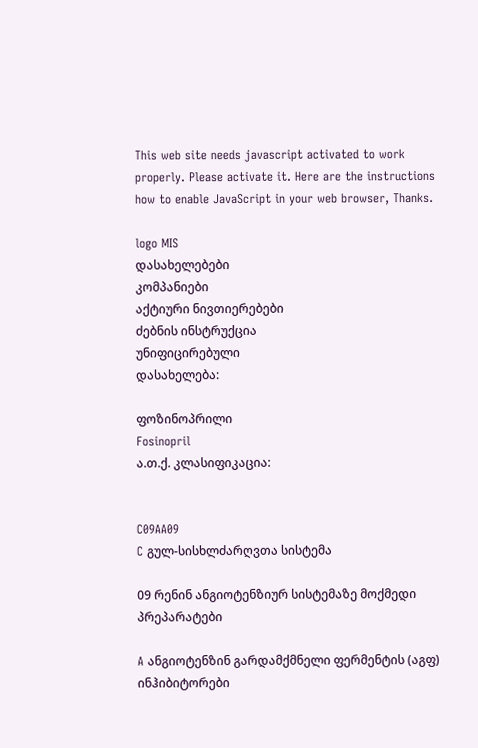This web site needs javascript activated to work properly. Please activate it. Here are the instructions how to enable JavaScript in your web browser, Thanks.

logo MIS
დასახელებები
კომპანიები
აქტიური ნივთიერებები
ძებნის ინსტრუქცია
უნიფიცირებული
დასახელება:

ფოზინოპრილი
Fosinopril
ა.თ.ქ. კლასიფიკაცია:


C09AA09
C გულ-სისხლძარღვთა სისტემა

09 რენინ ანგიოტენზიურ სისტემაზე მოქმედი პრეპარატები

A ანგიოტენზინ გარდამქმნელი ფერმენტის (აგფ) ინჰიბიტორები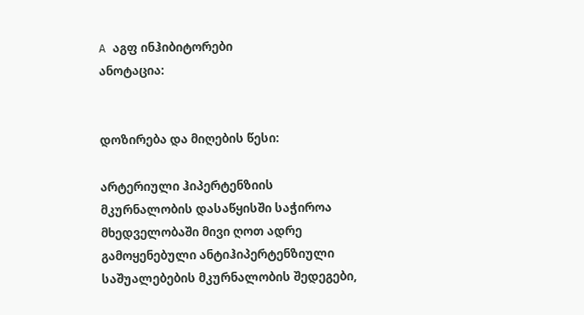A აგფ ინჰიბიტორები
ანოტაცია:


დოზირება და მიღების წესი:

არტერიული ჰიპერტენზიის მკურნალობის დასაწყისში საჭიროა მხედველობაში მივი ღოთ ადრე გამოყენებული ანტიჰიპერტენზიული საშუალებების მკურნალობის შედეგები,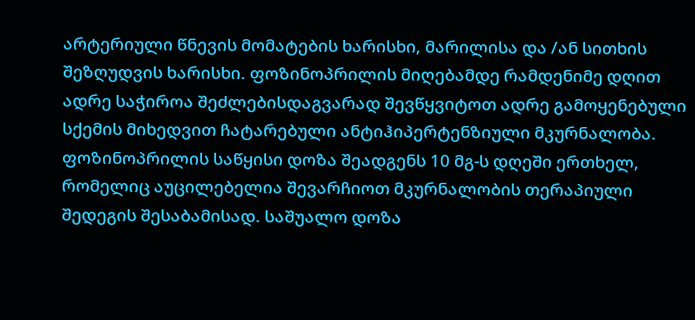არტერიული წნევის მომატების ხარისხი, მარილისა და /ან სითხის შეზღუდვის ხარისხი. ფოზინოპრილის მიღებამდე რამდენიმე დღით ადრე საჭიროა შეძლებისდაგვარად შევწყვიტოთ ადრე გამოყენებული სქემის მიხედვით ჩატარებული ანტიჰიპერტენზიული მკურნალობა. ფოზინოპრილის საწყისი დოზა შეადგენს 10 მგ-ს დღეში ერთხელ, რომელიც აუცილებელია შევარჩიოთ მკურნალობის თერაპიული შედეგის შესაბამისად. საშუალო დოზა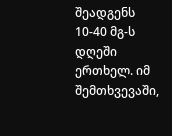შეადგენს 10-40 მგ-ს დღეში ერთხელ. იმ შემთხვევაში,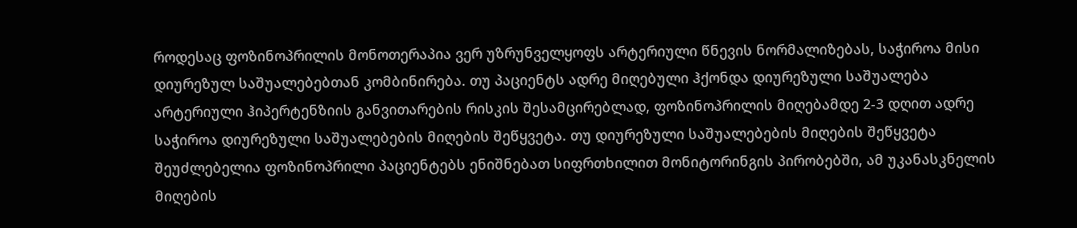როდესაც ფოზინოპრილის მონოთერაპია ვერ უზრუნველყოფს არტერიული წნევის ნორმალიზებას, საჭიროა მისი დიურეზულ საშუალებებთან კომბინირება. თუ პაციენტს ადრე მიღებული ჰქონდა დიურეზული საშუალება არტერიული ჰიპერტენზიის განვითარების რისკის შესამცირებლად, ფოზინოპრილის მიღებამდე 2-3 დღით ადრე საჭიროა დიურეზული საშუალებების მიღების შეწყვეტა. თუ დიურეზული საშუალებების მიღების შეწყვეტა შეუძლებელია ფოზინოპრილი პაციენტებს ენიშნებათ სიფრთხილით მონიტორინგის პირობებში, ამ უკანასკნელის მიღების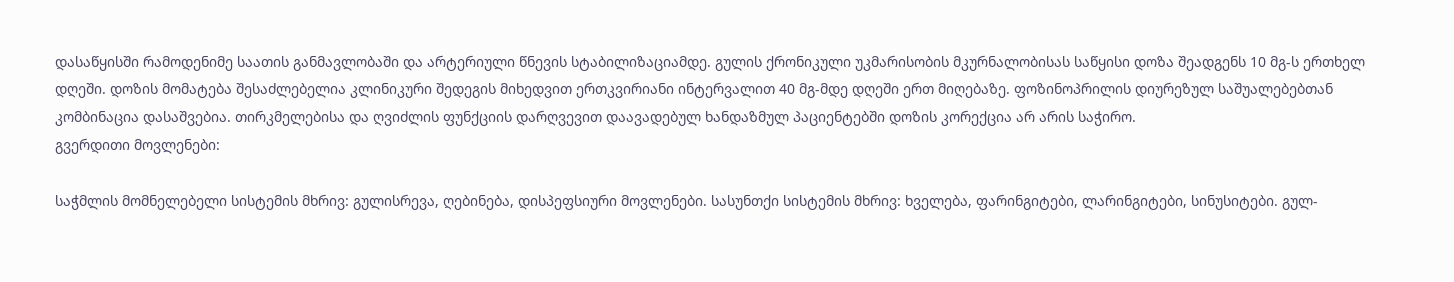დასაწყისში რამოდენიმე საათის განმავლობაში და არტერიული წნევის სტაბილიზაციამდე. გულის ქრონიკული უკმარისობის მკურნალობისას საწყისი დოზა შეადგენს 10 მგ-ს ერთხელ დღეში. დოზის მომატება შესაძლებელია კლინიკური შედეგის მიხედვით ერთკვირიანი ინტერვალით 40 მგ-მდე დღეში ერთ მიღებაზე. ფოზინოპრილის დიურეზულ საშუალებებთან კომბინაცია დასაშვებია. თირკმელებისა და ღვიძლის ფუნქციის დარღვევით დაავადებულ ხანდაზმულ პაციენტებში დოზის კორექცია არ არის საჭირო.
გვერდითი მოვლენები:

საჭმლის მომნელებელი სისტემის მხრივ: გულისრევა, ღებინება, დისპეფსიური მოვლენები. სასუნთქი სისტემის მხრივ: ხველება, ფარინგიტები, ლარინგიტები, სინუსიტები. გულ-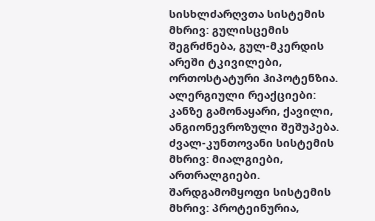სისხლძარღვთა სისტემის მხრივ: გულისცემის შეგრძნება, გულ-მკერდის არეში ტკივილები, ორთოსტატური ჰიპოტენზია. ალერგიული რეაქციები: კანზე გამონაყარი, ქავილი, ანგიონევროზული შეშუპება. ძვალ-კუნთოვანი სისტემის მხრივ: მიალგიები, ართრალგიები. შარდგამომყოფი სისტემის მხრივ: პროტეინურია,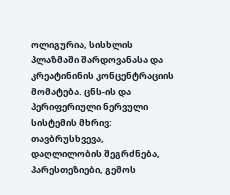ოლიგურია, სისხლის პლაზმაში შარდოვანასა და კრეატინინის კონცენტრაციის მომატება. ცნს-ის და პერიფერიული ნერვული სისტემის მხრივ: თავბრუსხვევა, დაღლილობის შეგრძნება, პარესთეზიები, გემოს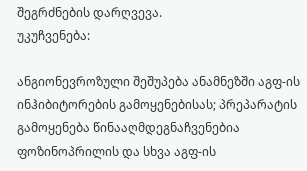შეგრძნების დარღვევა.
უკუჩვენება:

ანგიონევროზული შეშუპება ანამნეზში აგფ-ის ინჰიბიტორების გამოყენებისას; პრეპარატის გამოყენება წინააღმდეგნაჩვენებია ფოზინოპრილის და სხვა აგფ-ის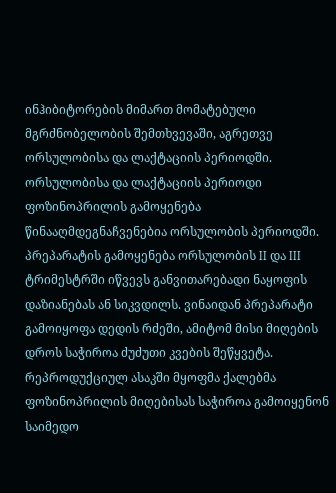ინჰიბიტორების მიმართ მომატებული მგრძნობელობის შემთხვევაში, აგრეთვე ორსულობისა და ლაქტაციის პერიოდში. ორსულობისა და ლაქტაციის პერიოდი ფოზინოპრილის გამოყენება წინააღმდეგნაჩვენებია ორსულობის პერიოდში. პრეპარატის გამოყენება ორსულობის II და III ტრიმესტრში იწვევს განვითარებადი ნაყოფის დაზიანებას ან სიკვდილს. ვინაიდან პრეპარატი გამოიყოფა დედის რძეში, ამიტომ მისი მიღების დროს საჭიროა ძუძუთი კვების შეწყვეტა. რეპროდუქციულ ასაკში მყოფმა ქალებმა ფოზინოპრილის მიღებისას საჭიროა გამოიყენონ საიმედო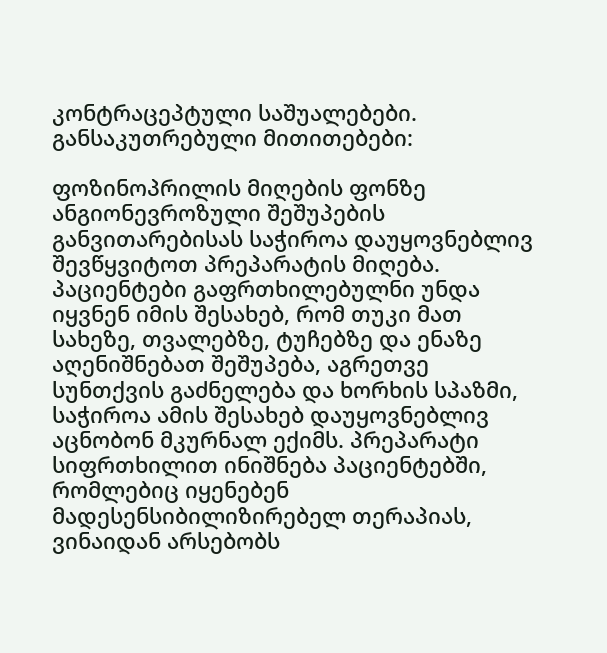კონტრაცეპტული საშუალებები.
განსაკუთრებული მითითებები:

ფოზინოპრილის მიღების ფონზე ანგიონევროზული შეშუპების განვითარებისას საჭიროა დაუყოვნებლივ შევწყვიტოთ პრეპარატის მიღება. პაციენტები გაფრთხილებულნი უნდა იყვნენ იმის შესახებ, რომ თუკი მათ სახეზე, თვალებზე, ტუჩებზე და ენაზე აღენიშნებათ შეშუპება, აგრეთვე სუნთქვის გაძნელება და ხორხის სპაზმი, საჭიროა ამის შესახებ დაუყოვნებლივ აცნობონ მკურნალ ექიმს. პრეპარატი სიფრთხილით ინიშნება პაციენტებში, რომლებიც იყენებენ მადესენსიბილიზირებელ თერაპიას, ვინაიდან არსებობს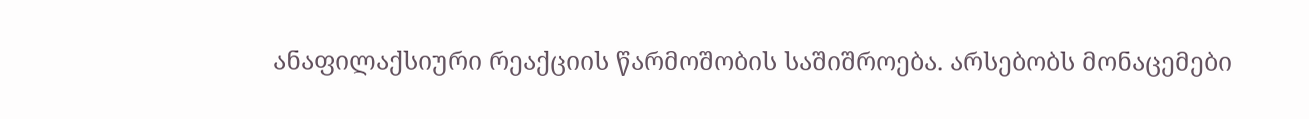ანაფილაქსიური რეაქციის წარმოშობის საშიშროება. არსებობს მონაცემები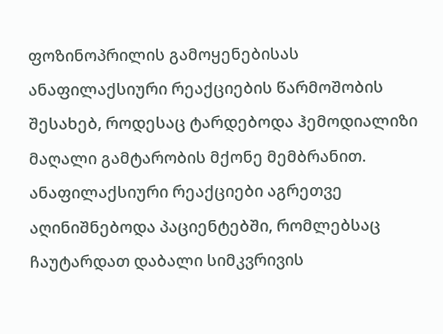ფოზინოპრილის გამოყენებისას ანაფილაქსიური რეაქციების წარმოშობის შესახებ, როდესაც ტარდებოდა ჰემოდიალიზი მაღალი გამტარობის მქონე მემბრანით. ანაფილაქსიური რეაქციები აგრეთვე აღინიშნებოდა პაციენტებში, რომლებსაც ჩაუტარდათ დაბალი სიმკვრივის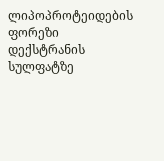ლიპოპროტეიდების ფორეზი დექსტრანის სულფატზე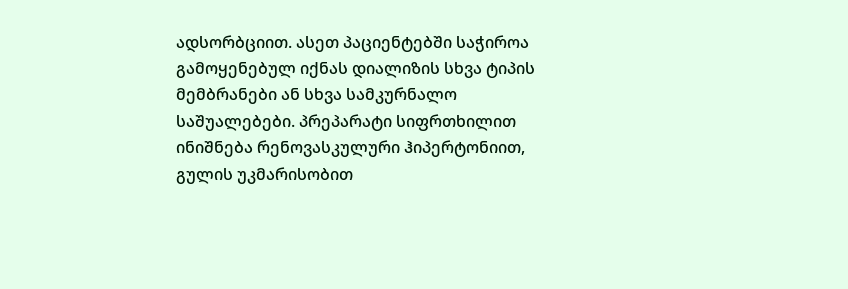ადსორბციით. ასეთ პაციენტებში საჭიროა გამოყენებულ იქნას დიალიზის სხვა ტიპის მემბრანები ან სხვა სამკურნალო საშუალებები. პრეპარატი სიფრთხილით ინიშნება რენოვასკულური ჰიპერტონიით, გულის უკმარისობით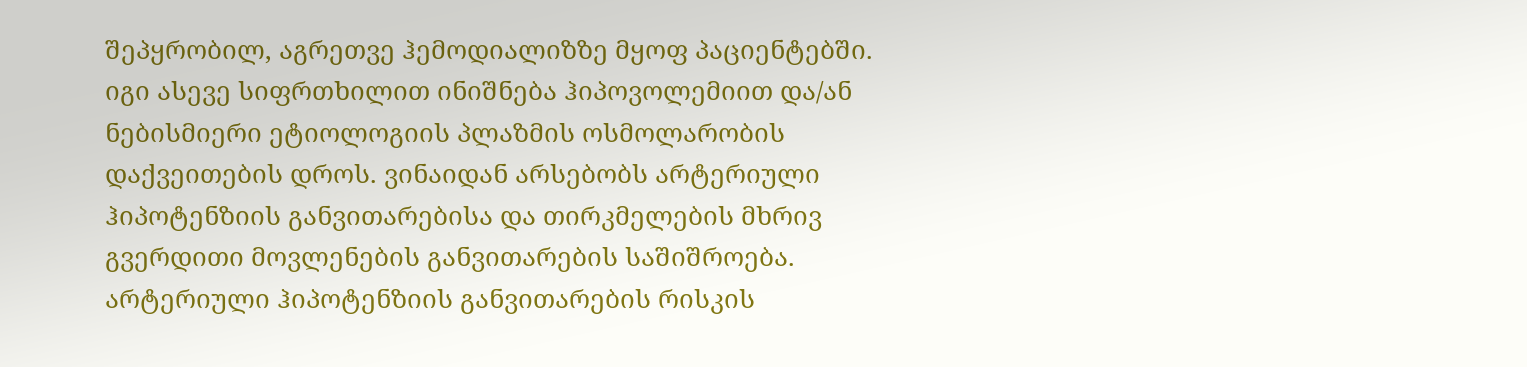შეპყრობილ, აგრეთვე ჰემოდიალიზზე მყოფ პაციენტებში. იგი ასევე სიფრთხილით ინიშნება ჰიპოვოლემიით და/ან ნებისმიერი ეტიოლოგიის პლაზმის ოსმოლარობის დაქვეითების დროს. ვინაიდან არსებობს არტერიული ჰიპოტენზიის განვითარებისა და თირკმელების მხრივ გვერდითი მოვლენების განვითარების საშიშროება. არტერიული ჰიპოტენზიის განვითარების რისკის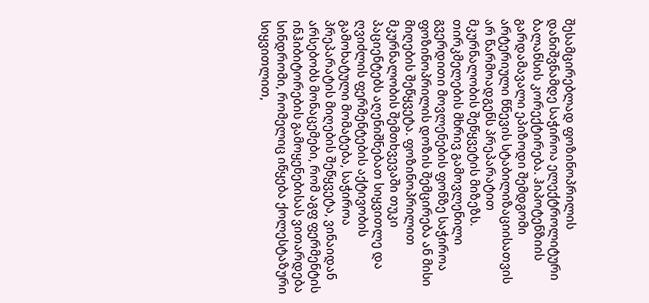შესამცირებლად ფოზინოპრილის დანიშვნამდე საჭიროა ელექტროლიტური ბალანსის კორექტირება. ჰიპოტენზიის გარდამავალი ეპიზოდი შემდგომი არტერიული წნევის სტაბილიზაციისათვის არ წარმოადგენს პრეპარატით მკურნალობის შეწყვეტის მიზეზს. თირკმელების მხრივ გამოვლენილი გვერდითი მოვლენების ფონზე საჭიროა ფოზინოპრილის დოზის შემცირება ან მისი მიღების შეწყვეტა. ფოზინოპრილით მკურნალობის შემთხვევაში თუკი პაციენტებს აღენიშნებათ სიყვითლე და ღვიძლის ფერმენტების აქტივობის გამოხატული მომატება, საჭიროა პრეპარატის მიღების შეწყვეტა, ვინაიდან არსებობს მონაცემები, რომ აგფ ფერმენტის ინჰიბიტორების გამოყენებისას ვითარდება სინდრომი, რომელიც იწყება ქოლესტაზური სიყვითლით,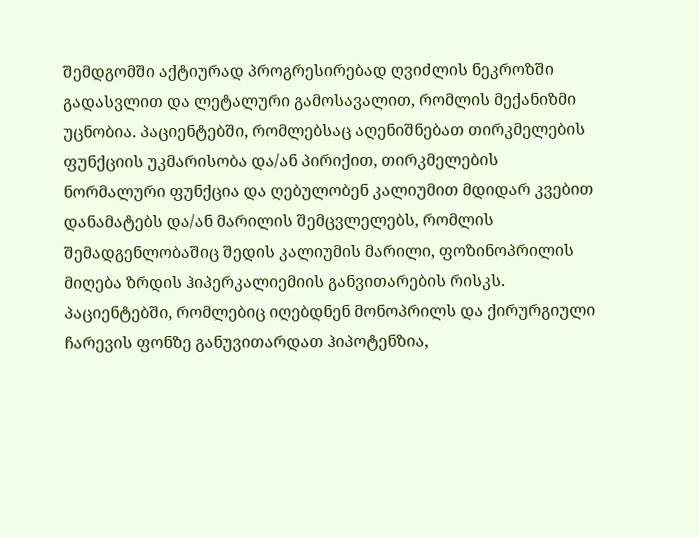შემდგომში აქტიურად პროგრესირებად ღვიძლის ნეკროზში გადასვლით და ლეტალური გამოსავალით, რომლის მექანიზმი უცნობია. პაციენტებში, რომლებსაც აღენიშნებათ თირკმელების ფუნქციის უკმარისობა და/ან პირიქით, თირკმელების ნორმალური ფუნქცია და ღებულობენ კალიუმით მდიდარ კვებით დანამატებს და/ან მარილის შემცვლელებს, რომლის შემადგენლობაშიც შედის კალიუმის მარილი, ფოზინოპრილის მიღება ზრდის ჰიპერკალიემიის განვითარების რისკს. პაციენტებში, რომლებიც იღებდნენ მონოპრილს და ქირურგიული ჩარევის ფონზე განუვითარდათ ჰიპოტენზია,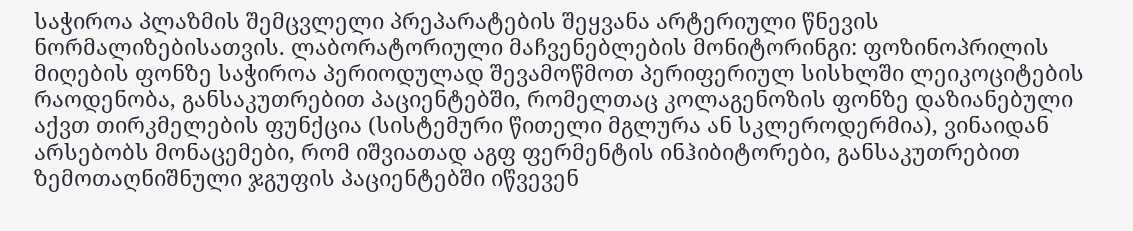საჭიროა პლაზმის შემცვლელი პრეპარატების შეყვანა არტერიული წნევის ნორმალიზებისათვის. ლაბორატორიული მაჩვენებლების მონიტორინგი: ფოზინოპრილის მიღების ფონზე საჭიროა პერიოდულად შევამოწმოთ პერიფერიულ სისხლში ლეიკოციტების რაოდენობა, განსაკუთრებით პაციენტებში, რომელთაც კოლაგენოზის ფონზე დაზიანებული აქვთ თირკმელების ფუნქცია (სისტემური წითელი მგლურა ან სკლეროდერმია), ვინაიდან არსებობს მონაცემები, რომ იშვიათად აგფ ფერმენტის ინჰიბიტორები, განსაკუთრებით ზემოთაღნიშნული ჯგუფის პაციენტებში იწვევენ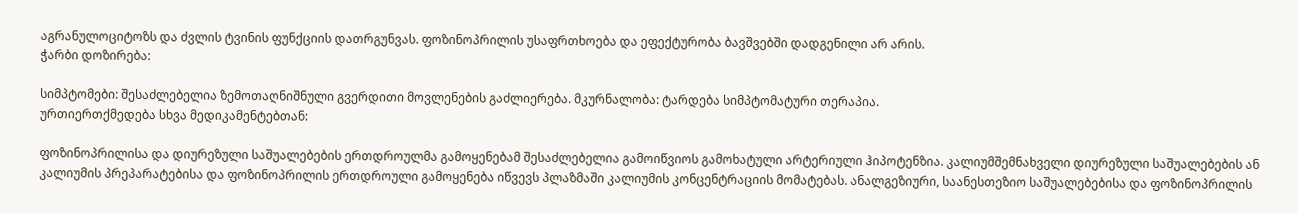აგრანულოციტოზს და ძვლის ტვინის ფუნქციის დათრგუნვას. ფოზინოპრილის უსაფრთხოება და ეფექტურობა ბავშვებში დადგენილი არ არის.
ჭარბი დოზირება:

სიმპტომები: შესაძლებელია ზემოთაღნიშნული გვერდითი მოვლენების გაძლიერება. მკურნალობა: ტარდება სიმპტომატური თერაპია.
ურთიერთქმედება სხვა მედიკამენტებთან:

ფოზინოპრილისა და დიურეზული საშუალებების ერთდროულმა გამოყენებამ შესაძლებელია გამოიწვიოს გამოხატული არტერიული ჰიპოტენზია. კალიუმშემნახველი დიურეზული საშუალებების ან კალიუმის პრეპარატებისა და ფოზინოპრილის ერთდროული გამოყენება იწვევს პლაზმაში კალიუმის კონცენტრაციის მომატებას. ანალგეზიური, საანესთეზიო საშუალებებისა და ფოზინოპრილის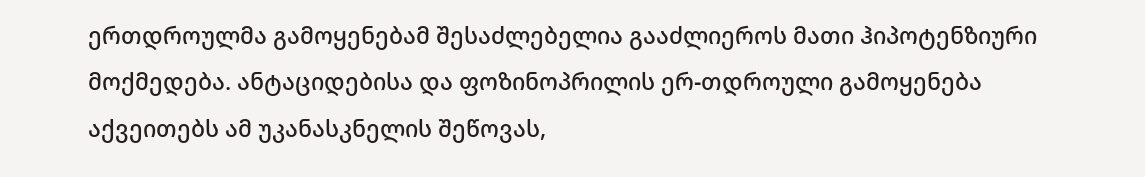ერთდროულმა გამოყენებამ შესაძლებელია გააძლიეროს მათი ჰიპოტენზიური მოქმედება. ანტაციდებისა და ფოზინოპრილის ერ-თდროული გამოყენება აქვეითებს ამ უკანასკნელის შეწოვას,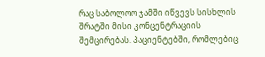რაც საბოლოო ჯამში იწვევს სისხლის შრატში მისი კონცენტრაციის შემცირებას. პაციენტებში, რომლებიც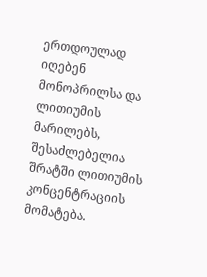ერთდოულად იღებენ მონოპრილსა და ლითიუმის მარილებს, შესაძლებელია შრატში ლითიუმის კონცენტრაციის მომატება.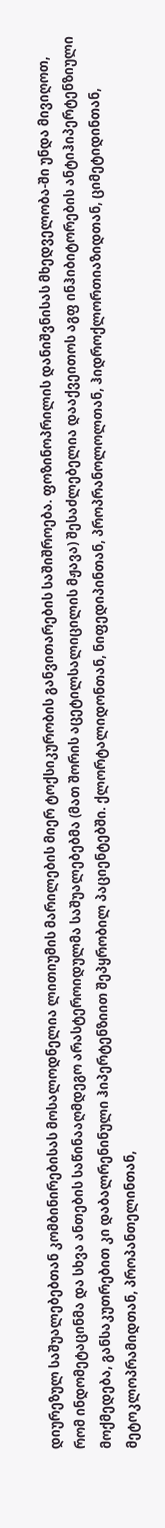დიურეზულ საშუალებებთან კომბინირებისას მოსალოდნელია ლითიუმის მარილების მიერ ტოქსიკურობის განვითარების საშიშროება. ფოზინოპრილის დანიშვნისას მხედველობა-ში უნდა მივიღოთ, რომ ინდომეტაცინმა და სხვა ანთების საწინააღმდეგო არასტეროიდულმა საშუალებებმა (მათ შორის აცეტილსალიცილის მჟავა) შესაძლებელია დააქვეითოს აგფ ინჰიბიტორების ანტიჰიპერტენზიული მოქმედება, განსაკუთრებით კი დაბალრენინული ჰიპერტენზიით შეპყრობილ პაციენტებში. ქლორტალიდონთან, ნიფედიპინთან, პროპრანოლოლთან, ჰიდროქლორთიაზიდთან, ციმეტიდინთან, მეტოკლოპრამიდთან, პროპანთელინთან,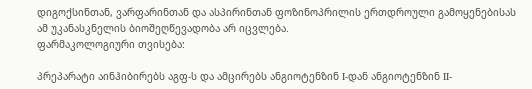დიგოქსინთან, ვარფარინთან და ასპირინთან ფოზინოპრილის ერთდროული გამოყენებისას ამ უკანასკნელის ბიოშეღწევადობა არ იცვლება.
ფარმაკოლოგიური თვისება:

პრეპარატი აინჰიბირებს აგფ-ს და ამცირებს ანგიოტენზინ I-დან ანგიოტენზინ II-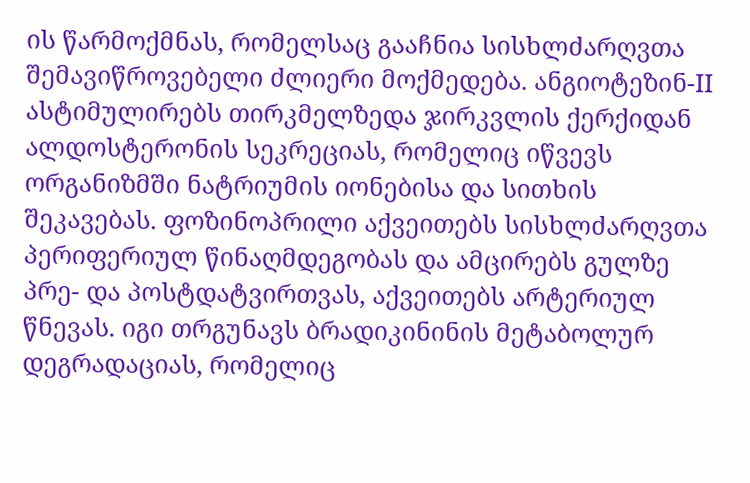ის წარმოქმნას, რომელსაც გააჩნია სისხლძარღვთა შემავიწროვებელი ძლიერი მოქმედება. ანგიოტეზინ-II ასტიმულირებს თირკმელზედა ჯირკვლის ქერქიდან ალდოსტერონის სეკრეციას, რომელიც იწვევს ორგანიზმში ნატრიუმის იონებისა და სითხის შეკავებას. ფოზინოპრილი აქვეითებს სისხლძარღვთა პერიფერიულ წინაღმდეგობას და ამცირებს გულზე პრე- და პოსტდატვირთვას, აქვეითებს არტერიულ წნევას. იგი თრგუნავს ბრადიკინინის მეტაბოლურ დეგრადაციას, რომელიც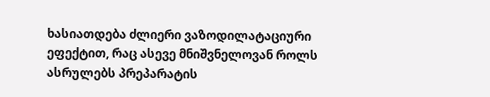ხასიათდება ძლიერი ვაზოდილატაციური ეფექტით, რაც ასევე მნიშვნელოვან როლს ასრულებს პრეპარატის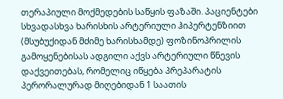თერაპიული მოქმედების საწყის ფაზაში. პაციენტები სხვადასხვა ხარისხის არტერიული ჰიპერტენზიით (მსუბუქიდან მძიმე ხარისხამდე) ფოზინოპრილის გამოყენებისას ადგილი აქვს არტერიული წნევის დაქვეითებას, რომელიც იწყება პრეპარატის პერორალურად მიღებიდან 1 საათის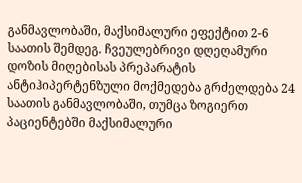განმავლობაში, მაქსიმალური ეფექტით 2-6 საათის შემდეგ. ჩვეულებრივი დღეღამური დოზის მიღებისას პრეპარატის ანტიჰიპერტენზული მოქმედება გრძელდება 24 საათის განმავლობაში, თუმცა ზოგიერთ პაციენტებში მაქსიმალური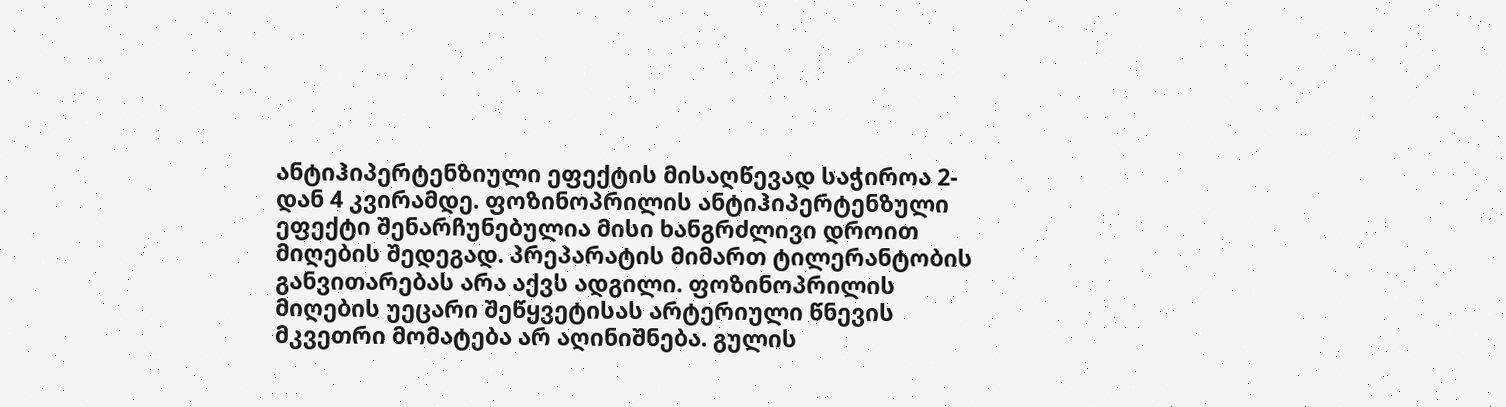ანტიჰიპერტენზიული ეფექტის მისაღწევად საჭიროა 2-დან 4 კვირამდე. ფოზინოპრილის ანტიჰიპერტენზული ეფექტი შენარჩუნებულია მისი ხანგრძლივი დროით მიღების შედეგად. პრეპარატის მიმართ ტილერანტობის განვითარებას არა აქვს ადგილი. ფოზინოპრილის მიღების უეცარი შეწყვეტისას არტერიული წნევის მკვეთრი მომატება არ აღინიშნება. გულის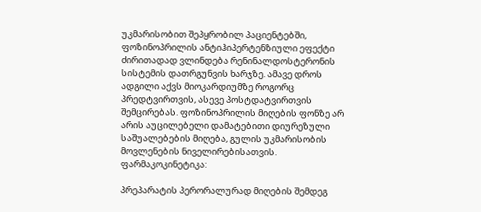უკმარისობით შეპყრობილ პაციენტებში, ფოზინოპრილის ანტიჰიპერტენზიული ეფექტი ძირითადად ვლინდება რენინალდოსტერონის სისტემის დათრგუნვის ხარჯზე. ამავე დროს ადგილი აქვს მიოკარდიუმზე როგორც პრედტვირთვის, ასევე პოსტდატვირთვის შემცირებას. ფოზინოპრილის მიღების ფონზე არ არის აუცილებელი დამატებითი დიურეზული საშუალებების მიღება, გულის უკმარისობის მოვლენების ნიველირებისათვის.
ფარმაკოკინეტიკა:

პრეპარატის პერორალურად მიღების შემდეგ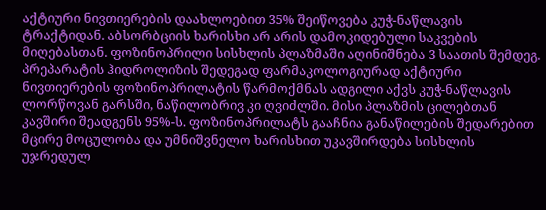აქტიური ნივთიერების დაახლოებით 35% შეიწოვება კუჭ-ნაწლავის ტრაქტიდან. აბსორბციის ხარისხი არ არის დამოკიდებული საკვების მიღებასთან. ფოზინოპრილი სისხლის პლაზმაში აღინიშნება 3 საათის შემდეგ. პრეპარატის ჰიდროლიზის შედეგად ფარმაკოლოგიურად აქტიური ნივთიერების ფოზინოპრილატის წარმოქმნას ადგილი აქვს კუჭ-ნაწლავის ლორწოვან გარსში, ნაწილობრივ კი ღვიძლში. მისი პლაზმის ცილებთან კავშირი შეადგენს 95%-ს. ფოზინოპრილატს გააჩნია განაწილების შედარებით მცირე მოცულობა და უმნიშვნელო ხარისხით უკავშირდება სისხლის უჯრედულ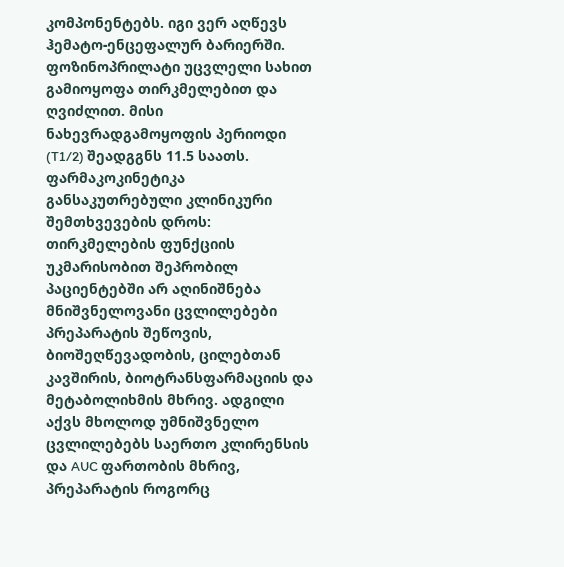კომპონენტებს. იგი ვერ აღწევს ჰემატო-ენცეფალურ ბარიერში. ფოზინოპრილატი უცვლელი სახით გამიოყოფა თირკმელებით და ღვიძლით. მისი ნახევრადგამოყოფის პერიოდი (T1/2) შეადგგნს 11.5 საათს. ფარმაკოკინეტიკა განსაკუთრებული კლინიკური შემთხვევების დროს: თირკმელების ფუნქციის უკმარისობით შეპრობილ პაციენტებში არ აღინიშნება მნიშვნელოვანი ცვლილებები პრეპარატის შეწოვის, ბიოშეღწევადობის, ცილებთან კავშირის, ბიოტრანსფარმაციის და მეტაბოლიხმის მხრივ. ადგილი აქვს მხოლოდ უმნიშვნელო ცვლილებებს საერთო კლირენსის და AUC ფართობის მხრივ, პრეპარატის როგორც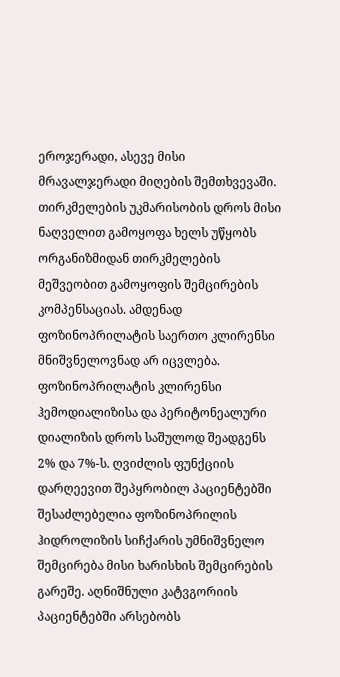ეროჯერადი, ასევე მისი მრავალჯერადი მიღების შემთხვევაში. თირკმელების უკმარისობის დროს მისი ნაღველით გამოყოფა ხელს უწყობს ორგანიზმიდან თირკმელების მეშვეობით გამოყოფის შემცირების კომპენსაციას. ამდენად ფოზინოპრილატის საერთო კლირენსი მნიშვნელოვნად არ იცვლება. ფოზინოპრილატის კლირენსი ჰემოდიალიზისა და პერიტონეალური დიალიზის დროს საშულოდ შეადგენს 2% და 7%-ს. ღვიძლის ფუნქციის დარღეევით შეპყრობილ პაციენტებში შესაძლებელია ფოზინოპრილის ჰიდროლიზის სიჩქარის უმნიშვნელო შემცირება მისი ხარისხის შემცირების გარეშე. აღნიშნული კატვგორიის პაციენტებში არსებობს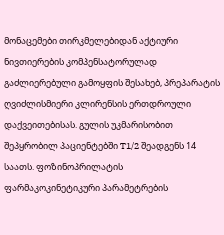მონაცემები თირკმელებიდან აქტიური ნივთიერების კომპენსატორულად გაძლიერებული გამოყფის შესახებ, პრეპარატის ღვიძლისმიერი კლირენსის ერთდროული დაქვეითებისას. გულის უკმარისობით შეპყრობილ პაციენტებში T1/2 შეადგენს 14 საათს. ფოზინოპრილატის ფარმაკოკინეტიკური პარამეტრების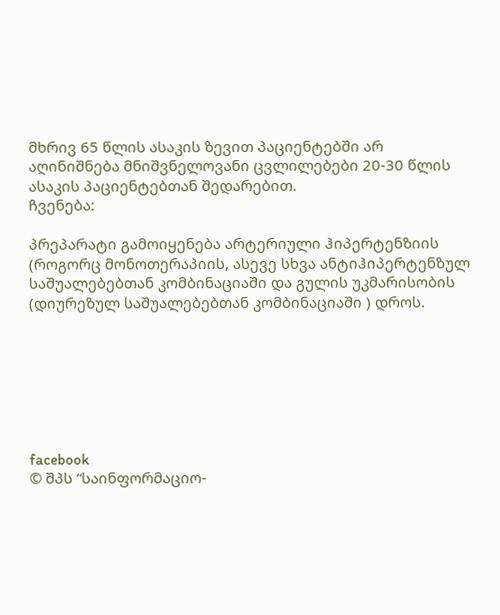მხრივ 65 წლის ასაკის ზევით პაციენტებში არ აღინიშნება მნიშვნელოვანი ცვლილებები 20-30 წლის ასაკის პაციენტებთან შედარებით.
ჩვენება:

პრეპარატი გამოიყენება არტერიული ჰიპერტენზიის (როგორც მონოთერაპიის, ასევე სხვა ანტიჰიპერტენზულ საშუალებებთან კომბინაციაში და გულის უკმარისობის (დიურეზულ საშუალებებთან კომბინაციაში ) დროს.







facebook
© შპს “საინფორმაციო-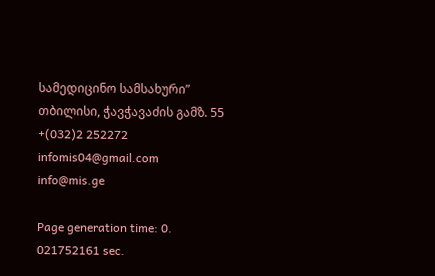სამედიცინო სამსახური”
თბილისი, ჭავჭავაძის გამზ. 55
+(032)2 252272
infomis04@gmail.com
info@mis.ge

Page generation time: 0. 021752161 sec.